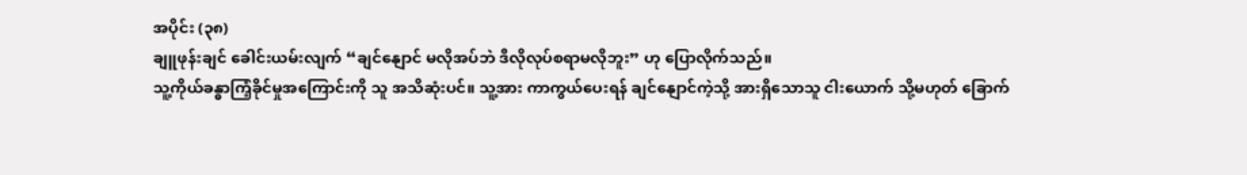အပိုင်း (၃၈)
ချူဖုန်းချင် ခေါင်းယမ်းလျက် “ချင်နျောင် မလိုအပ်ဘဲ ဒီလိုလုပ်စရာမလိုဘူး” ဟု ပြောလိုက်သည်။
သူ့ကိုယ်ခန္ဓာကြံ့ခိုင်မှုအကြောင်းကို သူ အသိဆုံးပင်။ သူ့အား ကာကွယ်ပေးရန် ချင်နျောင်ကဲ့သို့ အားရှိသောသူ ငါးယောက် သို့မဟုတ် ခြောက်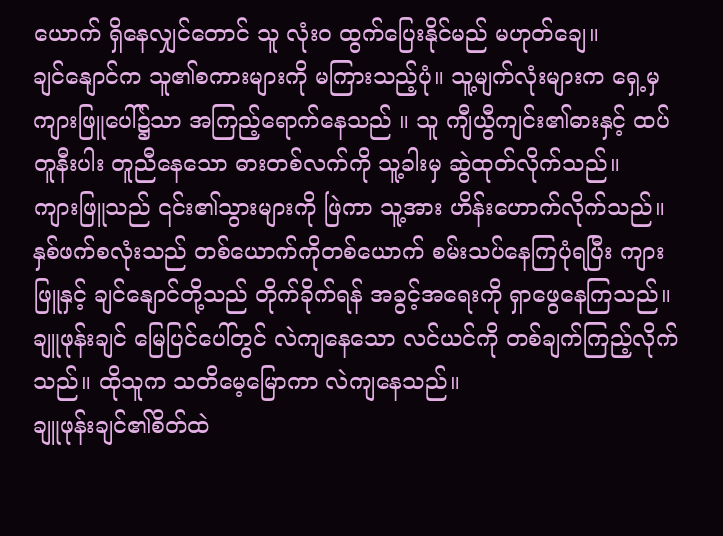ယောက် ရှိနေလျှင်တောင် သူ လုံးဝ ထွက်ပြေးနိုင်မည် မဟုတ်ချေ။
ချင်နျောင်က သူ၏စကားများကို မကြားသည့်ပုံ။ သူ့မျက်လုံးများက ရှေ့မှ ကျားဖြူပေါ်၌သာ အကြည့်ရောက်နေသည် ။ သူ ကျီယွီကျင်း၏ဓားနှင့် ထပ်တူနီးပါး တူညီနေသော ဓားတစ်လက်ကို သူ့ခါးမှ ဆွဲထုတ်လိုက်သည်။
ကျားဖြူသည် ၎င်း၏သွားများကို ဖြဲကာ သူ့အား ဟိန်းဟောက်လိုက်သည်။
နှစ်ဖက်စလုံးသည် တစ်ယောက်ကိုတစ်ယောက် စမ်းသပ်နေကြပုံရပြီး ကျားဖြူနှင့် ချင်နျောင်တို့သည် တိုက်ခိုက်ရန် အခွင့်အရေးကို ရှာဖွေနေကြသည်။ ချူဖုန်းချင် မြေပြင်ပေါ်တွင် လဲကျနေသော လင်ယင်ကို တစ်ချက်ကြည့်လိုက်သည်။ ထိုသူက သတိမေ့မြောကာ လဲကျနေသည်။
ချူဖုန်းချင်၏စိတ်ထဲ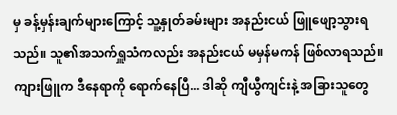မှ ခန့်မှန်းချက်များကြောင့် သူ့နှုတ်ခမ်းများ အနည်းငယ် ဖြူဖျော့သွားရသည်။ သူ၏အသက်ရှူသံကလည်း အနည်းငယ် မမှန်မကန် ဖြစ်လာရသည်။ ကျားဖြူက ဒီနေရာကို ရောက်နေပြီ... ဒါဆို ကျီယွီကျင်းနဲ့ အခြားသူတွေ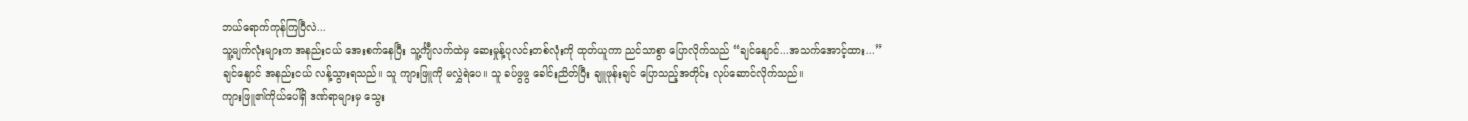ဘယ်ရောက်ကုန်ကြပြီလဲ...
သူ့မျက်လုံးများက အနည်းငယ် အေးစက်နေပြီး သူ့င်္ကျီလက်ထဲမှ ဆေးမှုန့်ပုလင်းတစ်လုံးကို ထုတ်ယူကာ ညင်သာစွာ ပြောလိုက်သည် “ချင်နျောင်...အသက်အောင့်ထား...”
ချင်နျောင် အနည်းငယ် လန့်သွားရသည်။ သူ ကျားဖြူကို မလွှဲရဲပေ။ သူ ခပ်ဖွဖွ ခေါင်းညိတ်ပြီး ချူဖုန်းချင် ပြောသည့်အတိုင်း လုပ်ဆောင်လိုက်သည်။
ကျားဖြူ၏ကိုယ်ပေါ်ရှိ ဒဏ်ရာများမှ သွေး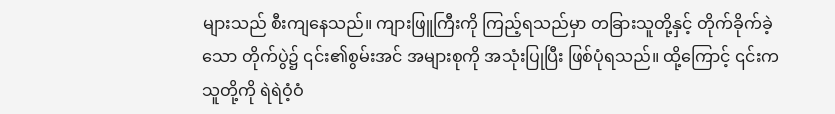များသည် စီးကျနေသည်။ ကျားဖြူကြီးကို ကြည့်ရသည်မှာ တခြားသူတို့နှင့် တိုက်ခိုက်ခဲ့သော တိုက်ပွဲ၌ ၎င်း၏စွမ်းအင် အများစုကို အသုံးပြုပြီး ဖြစ်ပုံရသည်။ ထို့ကြောင့် ၎င်းက သူတို့ကို ရဲရဲဝံ့ဝံ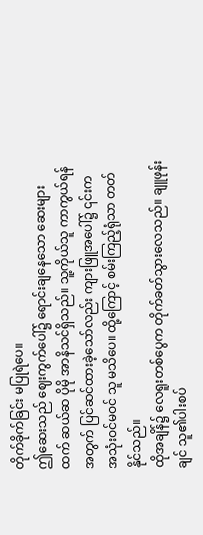တိုက်ခိုက်ခြင်း မပြုရဲပေ။
ဤဆေးသည် ဈေးကွက်ပေါ်၌ ရောင်းချနေသော ဆေးများထက် ဆယ်ဆ ပိုမို အာနိသင်ရှိသည်။ သူ့ကိုယ်သူ ကာကွယ်ရန်အတွက် ပြင်ဆင်ထားခဲ့သော်လည်း ကျားဖြူအပေါ်၌ ၎င်းက အသုံးဝင်မဝင် သူ မသိပေ။ ထို့ကြောင့် စမ်းကြည့်ရုံသာ တတ်နိုင်သည်။
ထိုအချိန်၌ လေရူးတစ်ပွေက တိုက်ခတ်သွားလေသည်။ ချူဖုန်းချင် သူ၏ပါးစပ်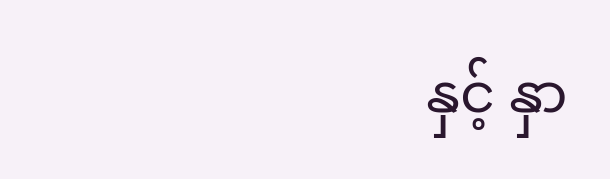နှင့် နှာ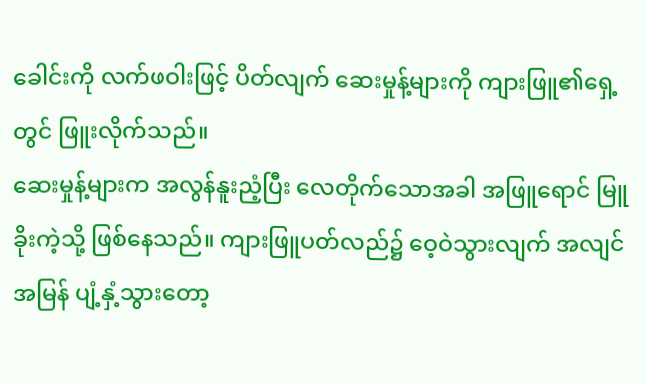ခေါင်းကို လက်ဖဝါးဖြင့် ပိတ်လျက် ဆေးမှုန့်များကို ကျားဖြူ၏ရှေ့တွင် ဖြူးလိုက်သည်။
ဆေးမှုန့်များက အလွန်နူးညံ့ပြီး လေတိုက်သောအခါ အဖြူရောင် မြူခိုးကဲ့သို့ ဖြစ်နေသည်။ ကျားဖြူပတ်လည်၌ ဝေ့ဝဲသွားလျက် အလျင်အမြန် ပျံ့နှံ့သွားတော့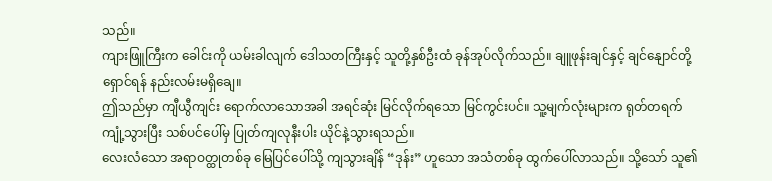သည်။
ကျားဖြူကြီးက ခေါင်းကို ယမ်းခါလျက် ဒေါသတကြီးနှင့် သူတို့နှစ်ဦးထံ ခုန်အုပ်လိုက်သည်။ ချူဖုန်းချင်နှင့် ချင်နျောင်တို့ ရှောင်ရန် နည်းလမ်းမရှိချေ။
ဤသည်မှာ ကျီယွီကျင်း ရောက်လာသောအခါ အရင်ဆုံး မြင်လိုက်ရသော မြင်ကွင်းပင်။ သူ့မျက်လုံးများက ရုတ်တရက် ကျုံ့သွားပြီး သစ်ပင်ပေါ်မှ ပြုတ်ကျလုနီးပါး ယိုင်နဲ့သွားရသည်။
လေးလံသော အရာဝတ္ထုတစ်ခု မြေပြင်ပေါ်သို့ ကျသွားချိန် “ဒုန်း” ဟူသော အသံတစ်ခု ထွက်ပေါ်လာသည်။ သို့သော် သူ၏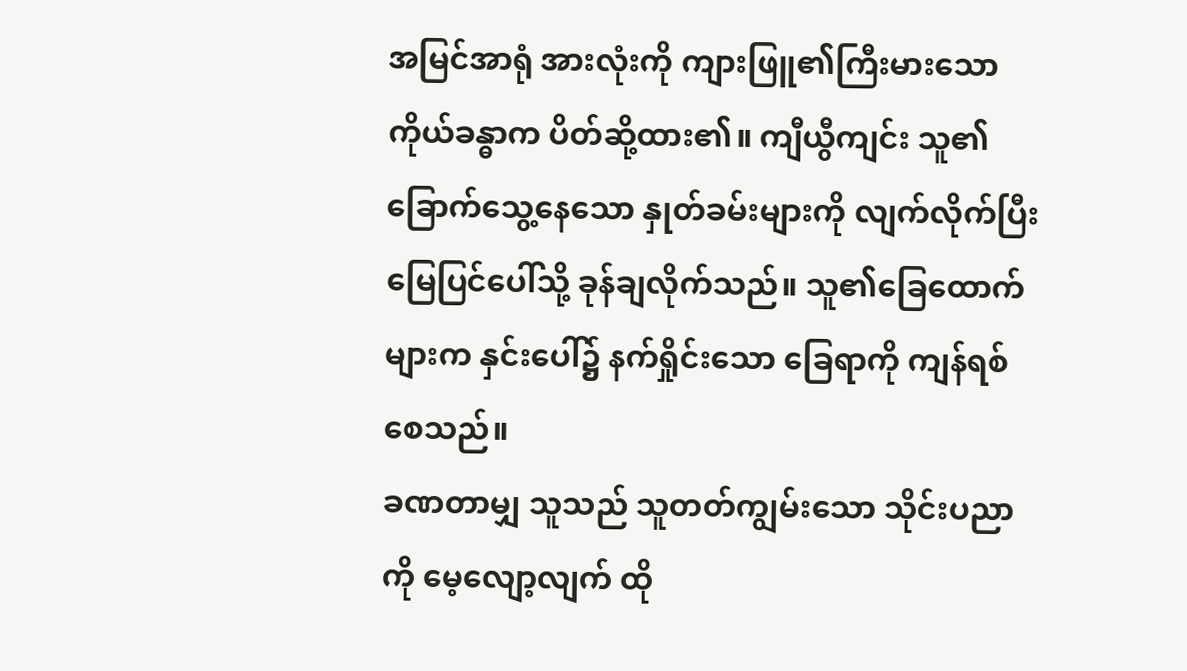အမြင်အာရုံ အားလုံးကို ကျားဖြူ၏ကြီးမားသော ကိုယ်ခန္ဓာက ပိတ်ဆို့ထား၏။ ကျီယွီကျင်း သူ၏ခြောက်သွေ့နေသော နှုတ်ခမ်းများကို လျက်လိုက်ပြီး မြေပြင်ပေါ်သို့ ခုန်ချလိုက်သည်။ သူ၏ခြေထောက်များက နှင်းပေါ်၌ နက်ရှိုင်းသော ခြေရာကို ကျန်ရစ်စေသည်။
ခဏတာမျှ သူသည် သူတတ်ကျွမ်းသော သိုင်းပညာကို မေ့လျော့လျက် ထို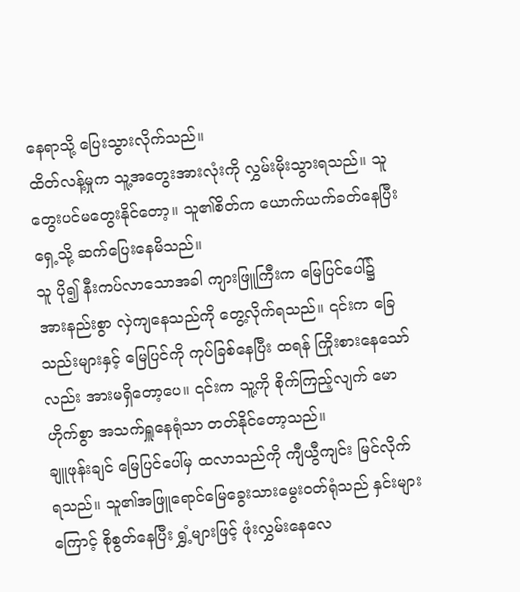နေရာသို့ ပြေးသွားလိုက်သည်။
ထိတ်လန့်မှုက သူ့အတွေးအားလုံးကို လွှမ်းမိုးသွားရသည်။ သူ တွေးပင်မတွေးနိုင်တော့။ သူ၏စိတ်က ယောက်ယက်ခတ်နေပြီး ရှေ့သို့ ဆက်ပြေးနေမိသည်။
သူ ပို၍ နီးကပ်လာသောအခါ ကျားဖြူကြီးက မြေပြင်ပေါ်၌ အားနည်းစွာ လှဲကျနေသည်ကို တွေ့လိုက်ရသည်။ ၎င်းက ခြေသည်းများနှင့် မြေပြင်ကို ကုပ်ခြစ်နေပြီး ထရန် ကြိုးစားနေသော်လည်း အားမရှိတော့ပေ။ ၎င်းက သူ့ကို စိုက်ကြည့်လျက် မောဟိုက်စွာ အသက်ရှူနေရုံသာ တတ်နိုင်တော့သည်။
ချူဖုန်းချင် မြေပြင်ပေါ်မှ ထလာသည်ကို ကျီယွီကျင်း မြင်လိုက်ရသည်။ သူ၏အဖြူရောင်မြေခွေးသားမွေးဝတ်ရုံသည် နှင်းများကြောင့် စိုစွတ်နေပြီး ရွှံ့များဖြင့် ဖုံးလွှမ်းနေလေ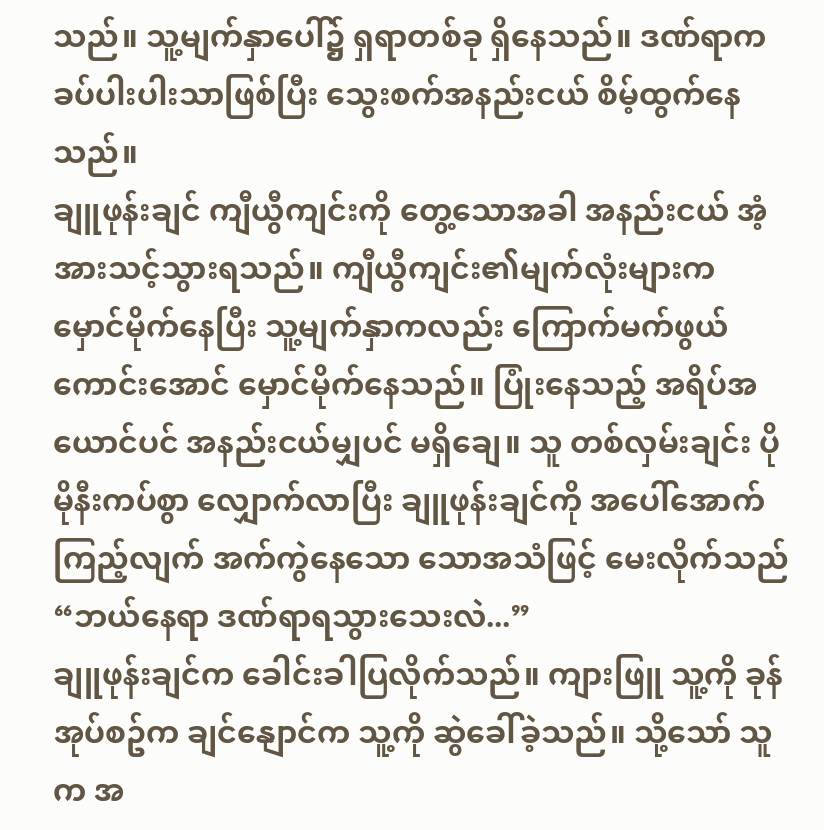သည်။ သူ့မျက်နှာပေါ်၌ ရှရာတစ်ခု ရှိနေသည်။ ဒဏ်ရာက ခပ်ပါးပါးသာဖြစ်ပြီး သွေးစက်အနည်းငယ် စိမ့်ထွက်နေသည်။
ချူဖုန်းချင် ကျီယွီကျင်းကို တွေ့သောအခါ အနည်းငယ် အံ့အားသင့်သွားရသည်။ ကျီယွီကျင်း၏မျက်လုံးများက မှောင်မိုက်နေပြီး သူ့မျက်နှာကလည်း ကြောက်မက်ဖွယ်ကောင်းအောင် မှောင်မိုက်နေသည်။ ပြုံးနေသည့် အရိပ်အယောင်ပင် အနည်းငယ်မျှပင် မရှိချေ။ သူ တစ်လှမ်းချင်း ပိုမိုနီးကပ်စွာ လျှောက်လာပြီး ချူဖုန်းချင်ကို အပေါ်အောက် ကြည့်လျက် အက်ကွဲနေသော သောအသံဖြင့် မေးလိုက်သည် “ဘယ်နေရာ ဒဏ်ရာရသွားသေးလဲ...”
ချူဖုန်းချင်က ခေါင်းခါပြလိုက်သည်။ ကျားဖြူ သူ့ကို ခုန်အုပ်စဥ်က ချင်နျောင်က သူ့ကို ဆွဲခေါ်ခဲ့သည်။ သို့သော် သူက အ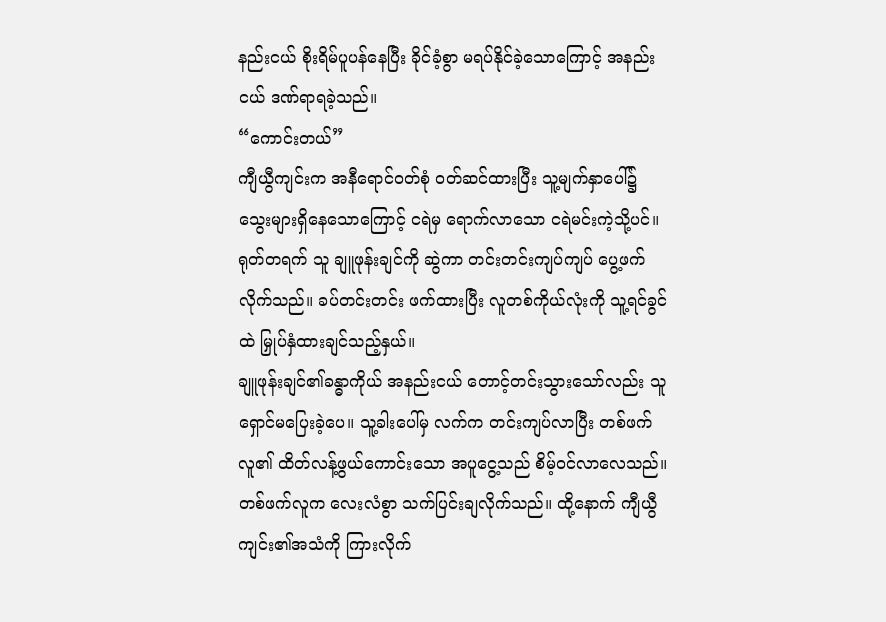နည်းငယ် စိုးရိမ်ပူပန်နေပြီး ခိုင်ခံ့စွာ မရပ်နိုင်ခဲ့သောကြောင့် အနည်းငယ် ဒဏ်ရာရခဲ့သည်။
“ကောင်းတယ်”
ကျီယွီကျင်းက အနီရောင်ဝတ်စုံ ဝတ်ဆင်ထားပြီး သူ့မျက်နှာပေါ်၌ သွေးများရှိနေသောကြောင့် ငရဲမှ ရောက်လာသော ငရဲမင်းကဲ့သို့ပင်။ ရုတ်တရက် သူ ချူဖုန်းချင်ကို ဆွဲကာ တင်းတင်းကျပ်ကျပ် ပွေ့ဖက်လိုက်သည်။ ခပ်တင်းတင်း ဖက်ထားပြီး လူတစ်ကိုယ်လုံးကို သူ့ရင်ခွင်ထဲ မြှုပ်နှံထားချင်သည့်နှယ်။
ချူဖုန်းချင်၏ခန္ဓာကိုယ် အနည်းငယ် တောင့်တင်းသွားသော်လည်း သူ ရှောင်မပြေးခဲ့ပေ။ သူ့ခါးပေါ်မှ လက်က တင်းကျပ်လာပြီး တစ်ဖက်လူ၏ ထိတ်လန့်ဖွယ်ကောင်းသော အပူငွေ့သည် စိမ့်ဝင်လာလေသည်။ တစ်ဖက်လူက လေးလံစွာ သက်ပြင်းချလိုက်သည်။ ထို့နောက် ကျီယွီကျင်း၏အသံကို ကြားလိုက်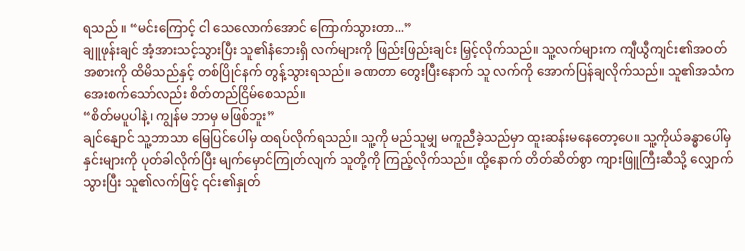ရသည် ။ “မင်းကြောင့် ငါ သေလောက်အောင် ကြောက်သွားတာ...”
ချူဖုန်းချင် အံ့အားသင့်သွားပြီး သူ၏နံဘေးရှိ လက်များကို ဖြည်းဖြည်းချင်း မြှင့်လိုက်သည်။ သူ့လက်များက ကျီယွီကျင်း၏အဝတ်အစားကို ထိမိသည်နှင့် တစ်ပြိုင်နက် တွန့်သွားရသည်။ ခဏတာ တွေးပြီးနောက် သူ လက်ကို အောက်ပြန်ချလိုက်သည်။ သူ၏အသံက အေးစက်သော်လည်း စိတ်တည်ငြိမ်စေသည်။
“စိတ်မပူပါနဲ့၊ ကျွန်မ ဘာမှ မဖြစ်ဘူး”
ချင်နျောင် သူ့ဘာသာ မြေပြင်ပေါ်မှ ထရပ်လိုက်ရသည်။ သူ့ကို မည်သူမျှ မကူညီခဲ့သည်မှာ ထူးဆန်းမနေတော့ပေ။ သူ့ကိုယ်ခန္ဓာပေါ်မှ နှင်းများကို ပုတ်ခါလိုက်ပြီး မျက်မှောင်ကြုတ်လျက် သူတို့ကို ကြည့်လိုက်သည်။ ထို့နောက် တိတ်ဆိတ်စွာ ကျားဖြူကြီးဆီသို့ လျှောက်သွားပြီး သူ၏လက်ဖြင့် ၎င်း၏နှုတ်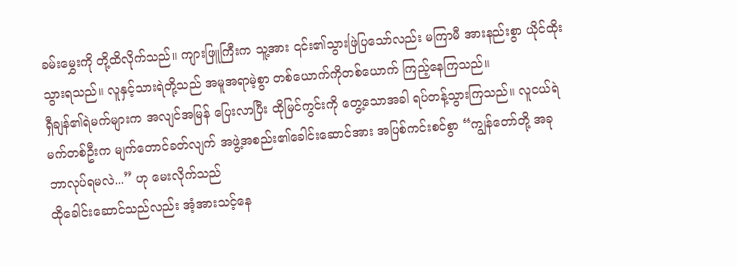ခမ်းမွှေးကို တို့ထိလိုက်သည်။ ကျားဖြူကြီးက သူ့အား ၎င်း၏သွားဖြဲပြသော်လည်း မကြာမီ အားနည်းစွာ ယိုင်ထိုးသွားရသည်။ လူနှင့်သားရဲတို့သည် အမူအရာမဲ့စွာ တစ်ယောက်ကိုတစ်ယောက် ကြည့်နေကြသည်။
ရှီချန်၏ရဲမက်များက အလျင်အမြန် ပြေးလာပြီး ထိုမြင်ကွင်းကို တွေ့သောအခါ ရပ်တန့်သွားကြသည်။ လူငယ်ရဲမက်တစ်ဦးက မျက်တောင်ခတ်လျက် အဖွဲ့အစည်း၏ခေါင်းဆောင်အား အပြစ်ကင်းစင်စွာ “ကျွန်တော်တို့ အခု ဘာလုပ်ရမလဲ...” ဟု မေးလိုက်သည်
ထိုခေါင်းဆောင်သည်လည်း အံ့အားသင့်နေ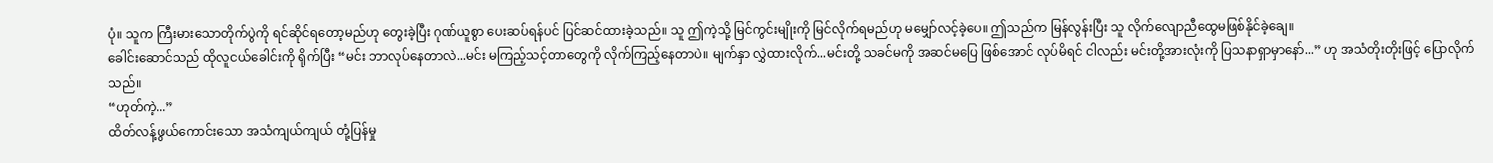ပုံ။ သူက ကြီးမားသောတိုက်ပွဲကို ရင်ဆိုင်ရတော့မည်ဟု တွေးခဲ့ပြီး ဂုဏ်ယူစွာ ပေးဆပ်ရန်ပင် ပြင်ဆင်ထားခဲ့သည်။ သူ ဤကဲ့သို့ မြင်ကွင်းမျိုးကို မြင်လိုက်ရမည်ဟု မမျှော်လင့်ခဲ့ပေ။ ဤသည်က မြန်လွန်းပြီး သူ လိုက်လျောညီထွေမဖြစ်နိုင်ခဲ့ချေ။
ခေါင်းဆောင်သည် ထိုလူငယ်ခေါင်းကို ရိုက်ပြီး “မင်း ဘာလုပ်နေတာလဲ...မင်း မကြည့်သင့်တာတွေကို လိုက်ကြည့်နေတာပဲ။ မျက်နှာ လွှဲထားလိုက်...မင်းတို့ သခင်မကို အဆင်မပြေ ဖြစ်အောင် လုပ်မိရင် ငါလည်း မင်းတို့အားလုံးကို ပြသနာရှာမှာနော်...” ဟု အသံတိုးတိုးဖြင့် ပြောလိုက်သည်။
“ဟုတ်ကဲ့...”
ထိတ်လန့်ဖွယ်ကောင်းသော အသံကျယ်ကျယ် တုံ့ပြန်မှု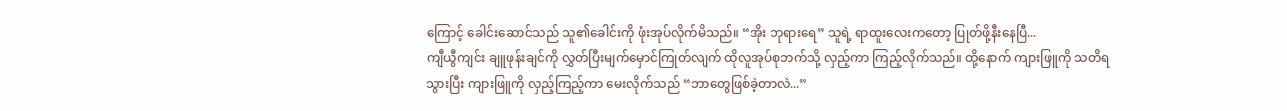ကြောင့် ခေါင်းဆောင်သည် သူ၏ခေါင်းကို ဖုံးအုပ်လိုက်မိသည်။ “အိုး ဘုရားရေ” သူရဲ့ ရာထူးလေးကတော့ ပြုတ်ဖို့နီးနေပြီ...
ကျီယွီကျင်း ချူဖုန်းချင်ကို လွှတ်ပြီးမျက်မှောင်ကြုတ်လျက် ထိုလူအုပ်စုဘက်သို့ လှည့်ကာ ကြည့်လိုက်သည်။ ထို့နောက် ကျားဖြူကို သတိရသွားပြီး ကျားဖြူကို လှည့်ကြည့်ကာ မေးလိုက်သည် “ဘာတွေဖြစ်ခဲ့တာလဲ...”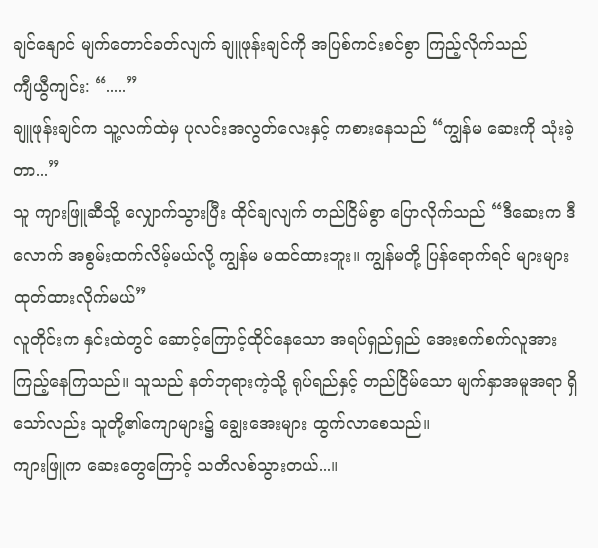ချင်နျောင် မျက်တောင်ခတ်လျက် ချူဖုန်းချင်ကို အပြစ်ကင်းစင်စွာ ကြည့်လိုက်သည်
ကျီယွီကျင်း: “.....”
ချူဖုန်းချင်က သူ့လက်ထဲမှ ပုလင်းအလွတ်လေးနှင့် ကစားနေသည် “ကျွန်မ ဆေးကို သုံးခဲ့တာ...”
သူ ကျားဖြူဆီသို့ လျှောက်သွားပြီး ထိုင်ချလျက် တည်ငြိမ်စွာ ပြောလိုက်သည် “ဒီဆေးက ဒီလောက် အစွမ်းထက်လိမ့်မယ်လို့ ကျွန်မ မထင်ထားဘူး။ ကျွန်မတို့ ပြန်ရောက်ရင် များများ ထုတ်ထားလိုက်မယ်”
လူတိုင်းက နှင်းထဲတွင် ဆောင့်ကြောင့်ထိုင်နေသော အရပ်ရှည်ရှည် အေးစက်စက်လူအား ကြည့်နေကြသည်။ သူသည် နတ်ဘုရားကဲ့သို့ ရုပ်ရည်နှင့် တည်ငြိမ်သော မျက်နှာအမူအရာ ရှိသော်လည်း သူတို့၏ကျောများ၌ ချွေးအေးများ ထွက်လာစေသည်။
ကျားဖြူက ဆေးတွေကြောင့် သတိလစ်သွားတယ်...။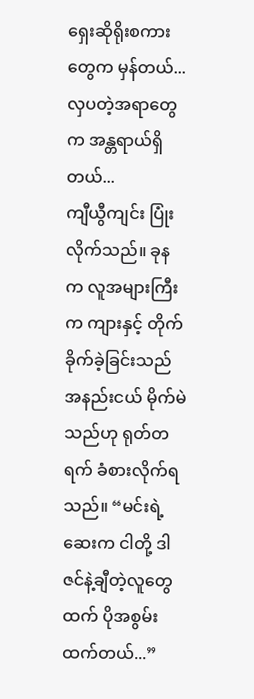ရှေးဆိုရိုးစကားတွေက မှန်တယ်... လှပတဲ့အရာတွေက အန္တရာယ်ရှိတယ်...
ကျီယွီကျင်း ပြုံးလိုက်သည်။ ခုနက လူအများကြီးက ကျားနှင့် တိုက်ခိုက်ခဲ့ခြင်းသည် အနည်းငယ် မိုက်မဲသည်ဟု ရုတ်တရက် ခံစားလိုက်ရသည်။ “မင်းရဲ့ဆေးက ငါတို့ ဒါဇင်နဲ့ချီတဲ့လူတွေထက် ပိုအစွမ်းထက်တယ်...”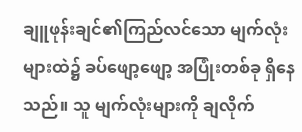ချူဖုန်းချင်၏ကြည်လင်သော မျက်လုံးများထဲ၌ ခပ်ဖျော့ဖျော့ အပြုံးတစ်ခု ရှိနေသည်။ သူ မျက်လုံးများကို ချလိုက်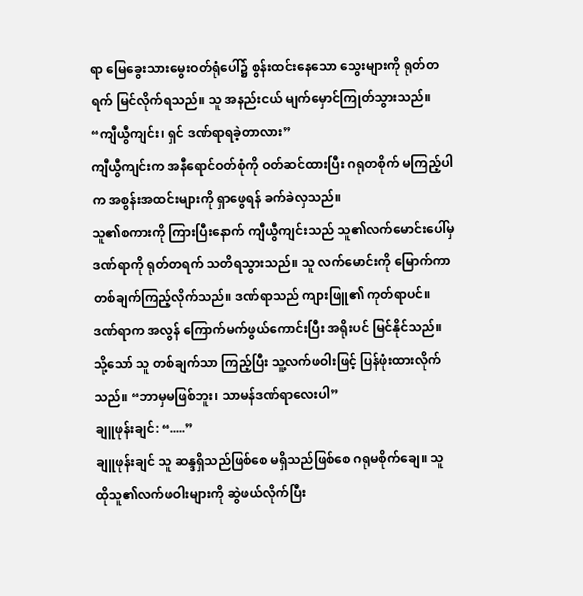ရာ မြေခွေးသားမွေးဝတ်ရုံပေါ်၌ စွန်းထင်းနေသော သွေးများကို ရုတ်တရက် မြင်လိုက်ရသည်။ သူ အနည်းငယ် မျက်မှောင်ကြုတ်သွားသည်။
“ကျီယွီကျင်း၊ ရှင် ဒဏ်ရာရခဲ့တာလား”
ကျီယွီကျင်းက အနီရောင်ဝတ်စုံကို ဝတ်ဆင်ထားပြီး ဂရုတစိုက် မကြည့်ပါက အစွန်းအထင်းများကို ရှာဖွေရန် ခက်ခဲလှသည်။
သူ၏စကားကို ကြားပြီးနောက် ကျီယွီကျင်းသည် သူ၏လက်မောင်းပေါ်မှ ဒဏ်ရာကို ရုတ်တရက် သတိရသွားသည်။ သူ လက်မောင်းကို မြောက်ကာတစ်ချက်ကြည့်လိုက်သည်။ ဒဏ်ရာသည် ကျားဖြူ၏ ကုတ်ရာပင်။ ဒဏ်ရာက အလွန် ကြောက်မက်ဖွယ်ကောင်းပြီး အရိုးပင် မြင်နိုင်သည်။ သို့သော် သူ တစ်ချက်သာ ကြည့်ပြီး သူ့လက်ဖဝါးဖြင့် ပြန်ဖုံးထားလိုက်သည်။ “ဘာမှမဖြစ်ဘူး၊ သာမန်ဒဏ်ရာလေးပါ”
ချူဖုန်းချင်: “.....”
ချူဖုန်းချင် သူ ဆန္ဒရှိသည်ဖြစ်စေ မရှိသည်ဖြစ်စေ ဂရုမစိုက်ချေ။ သူ ထိုသူ၏လက်ဖဝါးများကို ဆွဲဖယ်လိုက်ပြီး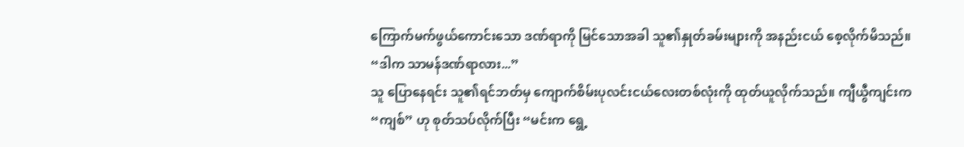ကြောက်မက်ဖွယ်ကောင်းသော ဒဏ်ရာကို မြင်သောအခါ သူ၏နှုတ်ခမ်းများကို အနည်းငယ် စေ့လိုက်မိသည်။
“ဒါက သာမန်ဒဏ်ရာလား...”
သူ ပြောနေရင်း သူ၏ရင်ဘတ်မှ ကျောက်စိမ်းပုလင်းငယ်လေးတစ်လုံးကို ထုတ်ယူလိုက်သည်။ ကျီယွီကျင်းက “ကျစ်” ဟု စုတ်သပ်လိုက်ပြီး “မင်းက ရွေ့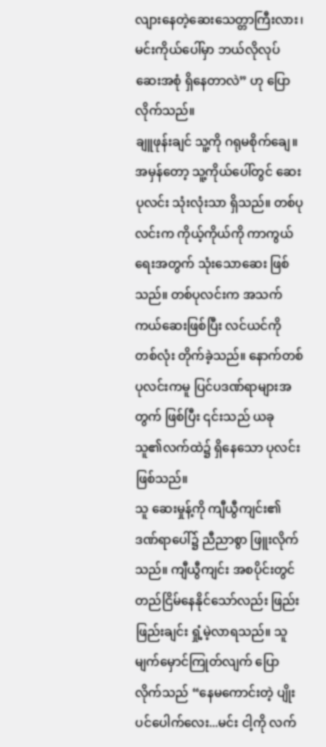လျားနေတဲ့ဆေးသေတ္တာကြီးလား၊ မင်းကိုယ်ပေါ်မှာ ဘယ်လိုလုပ် ဆေးအစုံ ရှိနေတာလဲ” ဟု ပြောလိုက်သည်။
ချူဖုန်းချင် သူ့ကို ဂရုမစိုက်ချေ။ အမှန်တော့ သူ့ကိုယ်ပေါ်တွင် ဆေးပုလင်း သုံးလုံးသာ ရှိသည်။ တစ်ပုလင်းက ကိုယ့်ကိုယ်ကို ကာကွယ်ရေးအတွက် သုံးသောဆေး ဖြစ်သည်။ တစ်ပုလင်းက အသက်ကယ်ဆေးဖြစ်ပြီး လင်ယင်ကို တစ်လုံး တိုက်ခဲ့သည်။ နောက်တစ်ပုလင်းကမူ ပြင်ပဒဏ်ရာများအတွက် ဖြစ်ပြီး ၎င်းသည် ယခု သူ၏လက်ထဲ၌ ရှိနေသော ပုလင်းဖြစ်သည်။
သူ ဆေးမှုန့်ကို ကျီယွီကျင်း၏ဒဏ်ရာပေါ်၌ ညီညာစွာ ဖြူးလိုက်သည်။ ကျီယွီကျင်း အစပိုင်းတွင် တည်ငြိမ်နေနိုင်သော်လည်း ဖြည်းဖြည်းချင်း ရှုံ့မဲ့လာရသည်။ သူ မျက်မှောင်ကြုတ်လျက် ပြောလိုက်သည် “နေမကောင်းတဲ့ ပျိုးပင်ပေါက်လေး...မင်း ငါ့ကို လက်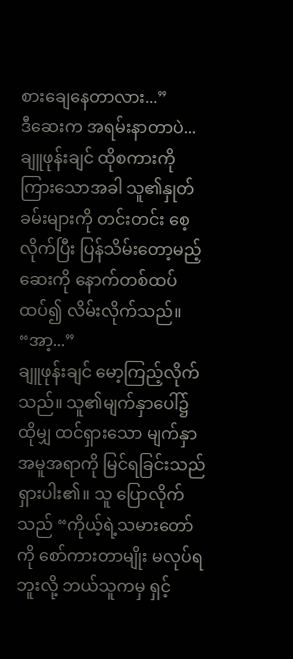စားချေနေတာလား...”
ဒီဆေးက အရမ်းနာတာပဲ...
ချူဖုန်းချင် ထိုစကားကို ကြားသောအခါ သူ၏နှုတ်ခမ်းများကို တင်းတင်း စေ့လိုက်ပြီး ပြန်သိမ်းတော့မည့် ဆေးကို နောက်တစ်ထပ် ထပ်၍ လိမ်းလိုက်သည်။
“အာ့...”
ချူဖုန်းချင် မော့ကြည့်လိုက်သည်။ သူ၏မျက်နှာပေါ်၌ ထိုမျှ ထင်ရှားသော မျက်နှာအမူအရာကို မြင်ရခြင်းသည် ရှားပါး၏။ သူ ပြောလိုက်သည် “ကိုယ့်ရဲ့သမားတော်ကို စော်ကားတာမျိုး မလုပ်ရဘူးလို့ ဘယ်သူကမှ ရှင့်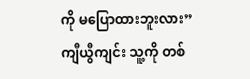ကို မပြောထားဘူးလား”
ကျီယွီကျင်း သူ့ကို တစ်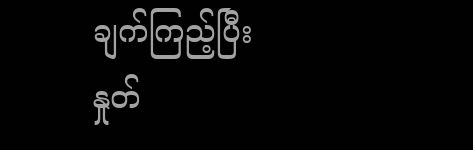ချက်ကြည့်ပြီး နှုတ်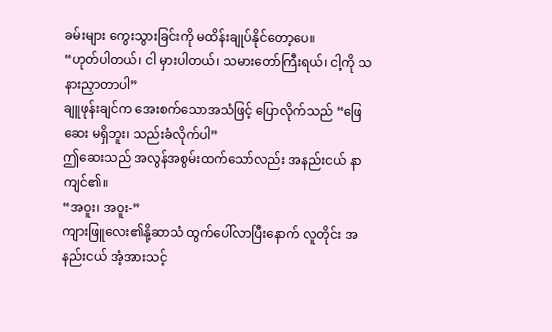ခမ်းများ ကွေးသွားခြင်းကို မထိန်းချုပ်နိုင်တော့ပေ။
“ဟုတ်ပါတယ်၊ ငါ မှားပါတယ်၊ သမားတော်ကြီးရယ်၊ ငါ့ကို သနားညှာတာပါ”
ချူဖုန်းချင်က အေးစက်သောအသံဖြင့် ပြောလိုက်သည် “ဖြေဆေး မရှိဘူး၊ သည်းခံလိုက်ပါ”
ဤဆေးသည် အလွန်အစွမ်းထက်သော်လည်း အနည်းငယ် နာကျင်၏။
“အဝူး၊ အဝူး-”
ကျားဖြူလေး၏နို့ဆာသံ ထွက်ပေါ်လာပြီးနောက် လူတိုင်း အနည်းငယ် အံ့အားသင့်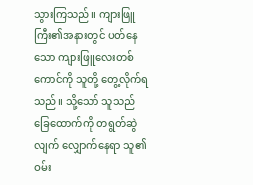သွားကြသည်။ ကျားဖြူကြီး၏အနားတွင် ပတ်နေသော ကျားဖြူလေးတစ်ကောင်ကို သူတို့ တွေ့လိုက်ရသည်။ သို့သော် သူသည် ခြေထောက်ကို တရွတ်ဆွဲလျက် လျှောက်နေရာ သူ၏ဝမ်း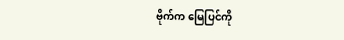ဗိုက်က မြေပြင်ကို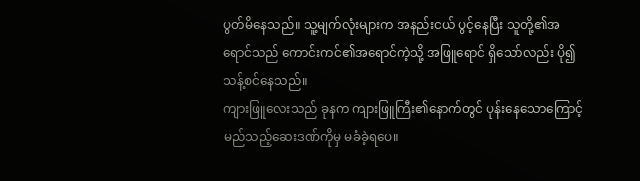ပွတ်မိနေသည်။ သူ့မျက်လုံးများက အနည်းငယ် ပွင့်နေပြီး သူတို့၏အရောင်သည် ကောင်းကင်၏အရောင်ကဲ့သို့ အဖြူရောင် ရှိသော်လည်း ပို၍ သန့်စင်နေသည်။
ကျားဖြူလေးသည် ခုနက ကျားဖြူကြီး၏နောက်တွင် ပုန်းနေသောကြောင့် မည်သည့်ဆေးဒဏ်ကိုမှ မခံခဲ့ရပေ။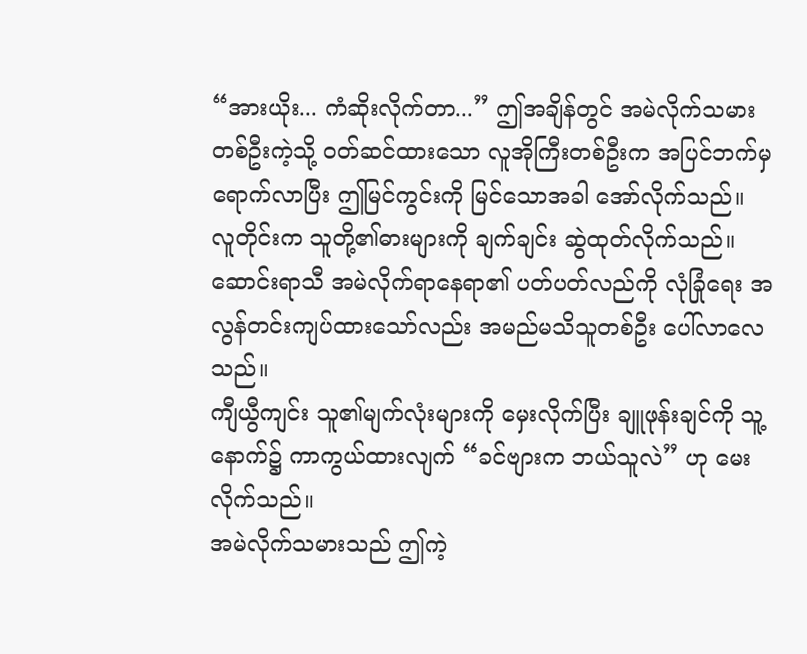“အားယိုး... ကံဆိုးလိုက်တာ...” ဤအချိန်တွင် အမဲလိုက်သမားတစ်ဦးကဲ့သို့ ဝတ်ဆင်ထားသော လူအိုကြီးတစ်ဦးက အပြင်ဘက်မှ ရောက်လာပြီး ဤမြင်ကွင်းကို မြင်သောအခါ အော်လိုက်သည်။
လူတိုင်းက သူတို့၏ဓားများကို ချက်ချင်း ဆွဲထုတ်လိုက်သည်။ ဆောင်းရာသီ အမဲလိုက်ရာနေရာ၏ ပတ်ပတ်လည်ကို လုံခြုံရေး အလွန်တင်းကျပ်ထားသော်လည်း အမည်မသိသူတစ်ဦး ပေါ်လာလေသည်။
ကျီယွီကျင်း သူ၏မျက်လုံးများကို မှေးလိုက်ပြီး ချူဖုန်းချင်ကို သူ့နောက်၌ ကာကွယ်ထားလျက် “ခင်ဗျားက ဘယ်သူလဲ” ဟု မေးလိုက်သည်။
အမဲလိုက်သမားသည် ဤကဲ့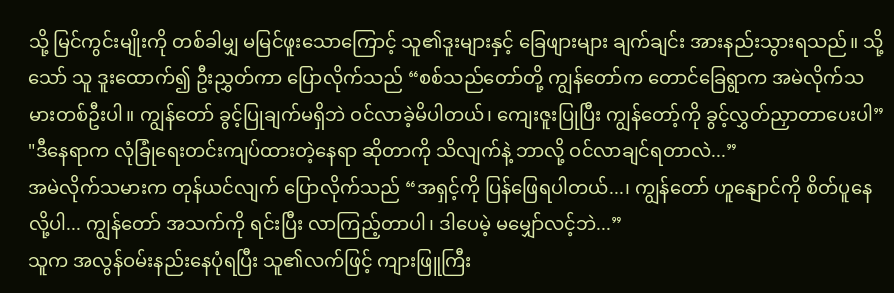သို့ မြင်ကွင်းမျိုးကို တစ်ခါမျှ မမြင်ဖူးသောကြောင့် သူ၏ဒူးများနှင့် ခြေဖျားများ ချက်ချင်း အားနည်းသွားရသည်။ သို့သော် သူ ဒူးထောက်၍ ဦးညွှတ်ကာ ပြောလိုက်သည် “စစ်သည်တော်တို့ ကျွန်တော်က တောင်ခြေရွာက အမဲလိုက်သမားတစ်ဦးပါ။ ကျွန်တော် ခွင့်ပြုချက်မရှိဘဲ ဝင်လာခဲ့မိပါတယ်၊ ကျေးဇူးပြုပြီး ကျွန်တော့်ကို ခွင့်လွှတ်ညှာတာပေးပါ”
"ဒီနေရာက လုံခြုံရေးတင်းကျပ်ထားတဲ့နေရာ ဆိုတာကို သိလျက်နဲ့ ဘာလို့ ဝင်လာချင်ရတာလဲ...”
အမဲလိုက်သမားက တုန်ယင်လျက် ပြောလိုက်သည် “အရှင့်ကို ပြန်ဖြေရပါတယ်...၊ ကျွန်တော် ဟူနျောင်ကို စိတ်ပူနေလို့ပါ... ကျွန်တော် အသက်ကို ရင်းပြီး လာကြည့်တာပါ၊ ဒါပေမဲ့ မမျှော်လင့်ဘဲ...”
သူက အလွန်ဝမ်းနည်းနေပုံရပြီး သူ၏လက်ဖြင့် ကျားဖြူကြီး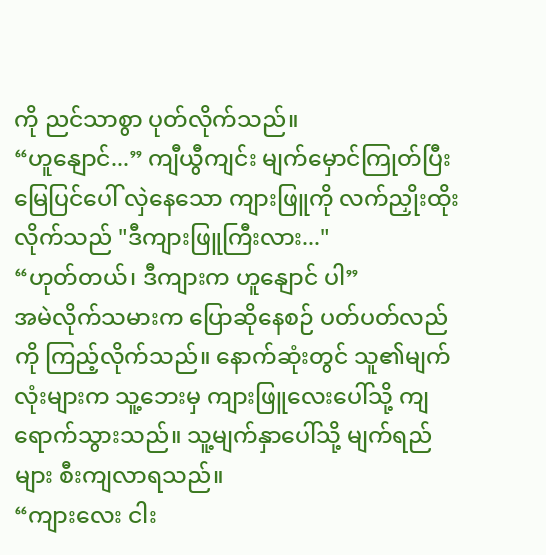ကို ညင်သာစွာ ပုတ်လိုက်သည်။
“ဟူနျောင်...” ကျီယွီကျင်း မျက်မှောင်ကြုတ်ပြီး မြေပြင်ပေါ် လှဲနေသော ကျားဖြူကို လက်ညှိုးထိုးလိုက်သည် "ဒီကျားဖြူကြီးလား..."
“ဟုတ်တယ်၊ ဒီကျားက ဟူနျောင် ပါ”
အမဲလိုက်သမားက ပြောဆိုနေစဉ် ပတ်ပတ်လည်ကို ကြည့်လိုက်သည်။ နောက်ဆုံးတွင် သူ၏မျက်လုံးများက သူ့ဘေးမှ ကျားဖြူလေးပေါ်သို့ ကျရောက်သွားသည်။ သူ့မျက်နှာပေါ်သို့ မျက်ရည်များ စီးကျလာရသည်။
“ကျားလေး ငါး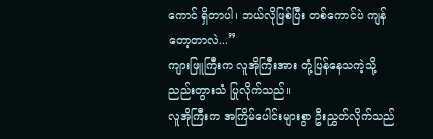ကောင် ရှိတာပါ၊ ဘယ်လိုဖြစ်ပြီး တစ်ကောင်ပဲ ကျန်တော့တာလဲ...”
ကျားဖြူကြီးက လူအိုကြီးအား တုံ့ပြန်နေသကဲ့သို့ ညည်းတွားသံ ပြုလိုက်သည်။
လူအိုကြီးက အကြိမ်ပေါင်းများစွာ ဦးညွှတ်လိုက်သည်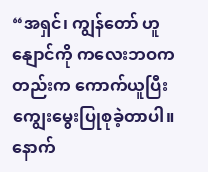“အရှင်၊ ကျွန်တော် ဟူနျောင်ကို ကလေးဘဝကတည်းက ကောက်ယူပြီး ကျွေးမွေးပြုစုခဲ့တာပါ။ နောက်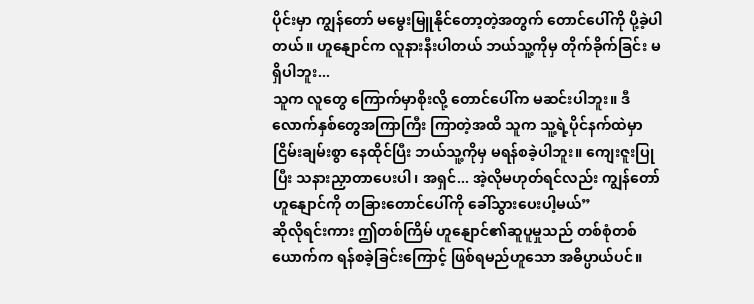ပိုင်းမှာ ကျွန်တော် မမွေးမြူနိုင်တော့တဲ့အတွက် တောင်ပေါ်ကို ပို့ခဲ့ပါတယ်။ ဟူနျောင်က လူနားနီးပါတယ် ဘယ်သူ့ကိုမှ တိုက်ခိုက်ခြင်း မရှိပါဘူး...
သူက လူတွေ ကြောက်မှာစိုးလို့ တောင်ပေါ်က မဆင်းပါဘူး။ ဒီလောက်နှစ်တွေအကြာကြီး ကြာတဲ့အထိ သူက သူ့ရဲ့ပိုင်နက်ထဲမှာ ငြိမ်းချမ်းစွာ နေထိုင်ပြီး ဘယ်သူ့ကိုမှ မရန်စခဲ့ပါဘူး။ ကျေးဇူးပြုပြီး သနားညှာတာပေးပါ၊ အရှင်... အဲ့လိုမဟုတ်ရင်လည်း ကျွန်တော် ဟူနျောင်ကို တခြားတောင်ပေါ်ကို ခေါ်သွားပေးပါ့မယ်”
ဆိုလိုရင်းကား ဤတစ်ကြိမ် ဟူနျောင်၏ဆူပူမှုသည် တစ်စုံတစ်ယောက်က ရန်စခဲ့ခြင်းကြောင့် ဖြစ်ရမည်ဟူသော အဓိပ္ပာယ်ပင်။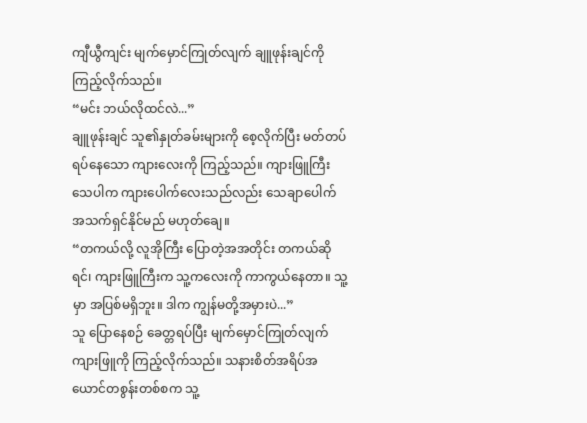ကျီယွီကျင်း မျက်မှောင်ကြုတ်လျက် ချူဖုန်းချင်ကို ကြည့်လိုက်သည်။
“မင်း ဘယ်လိုထင်လဲ...”
ချူဖုန်းချင် သူ၏နှုတ်ခမ်းများကို စေ့လိုက်ပြီး မတ်တပ်ရပ်နေသော ကျားလေးကို ကြည့်သည်။ ကျားဖြူကြီး သေပါက ကျားပေါက်လေးသည်လည်း သေချာပေါက် အသက်ရှင်နိုင်မည် မဟုတ်ချေ။
“တကယ်လို့ လူအိုကြီး ပြောတဲ့အအတိုင်း တကယ်ဆိုရင်၊ ကျားဖြူကြီးက သူ့ကလေးကို ကာကွယ်နေတာ။ သူ့မှာ အပြစ်မရှိဘူး။ ဒါက ကျွန်မတို့အမှားပဲ...”
သူ ပြောနေစဉ် ခေတ္တရပ်ပြီး မျက်မှောင်ကြုတ်လျက် ကျားဖြူကို ကြည့်လိုက်သည်။ သနားစိတ်အရိပ်အယောင်တစွန်းတစ်စက သူ့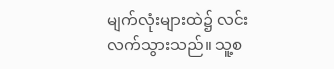မျက်လုံးများထဲ၌ လင်းလက်သွားသည်။ သူ့စ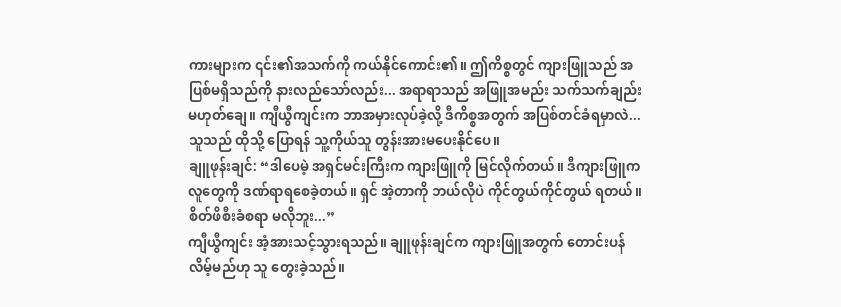ကားများက ၎င်း၏အသက်ကို ကယ်နိုင်ကောင်း၏။ ဤကိစ္စတွင် ကျားဖြူသည် အပြစ်မရှိသည်ကို နားလည်သော်လည်း... အရာရာသည် အဖြူအမည်း သက်သက်ချည်း မဟုတ်ချေ။ ကျီယွီကျင်းက ဘာအမှားလုပ်ခဲ့လို့ ဒီကိစ္စအတွက် အပြစ်တင်ခံရမှာလဲ...
သူသည် ထိုသို့ ပြောရန် သူ့ကိုယ်သူ တွန်းအားမပေးနိုင်ပေ။
ချူဖုန်းချင်: “ဒါပေမဲ့ အရှင်မင်းကြီးက ကျားဖြူကို မြင်လိုက်တယ်။ ဒီကျားဖြူက လူတွေကို ဒဏ်ရာရစေခဲ့တယ်။ ရှင် အဲ့တာကို ဘယ်လိုပဲ ကိုင်တွယ်ကိုင်တွယ် ရတယ်။ စိတ်ဖိစီးခံစရာ မလိုဘူး...”
ကျီယွီကျင်း အံ့အားသင့်သွားရသည်။ ချူဖုန်းချင်က ကျားဖြူအတွက် တောင်းပန်လိမ့်မည်ဟု သူ တွေးခဲ့သည်။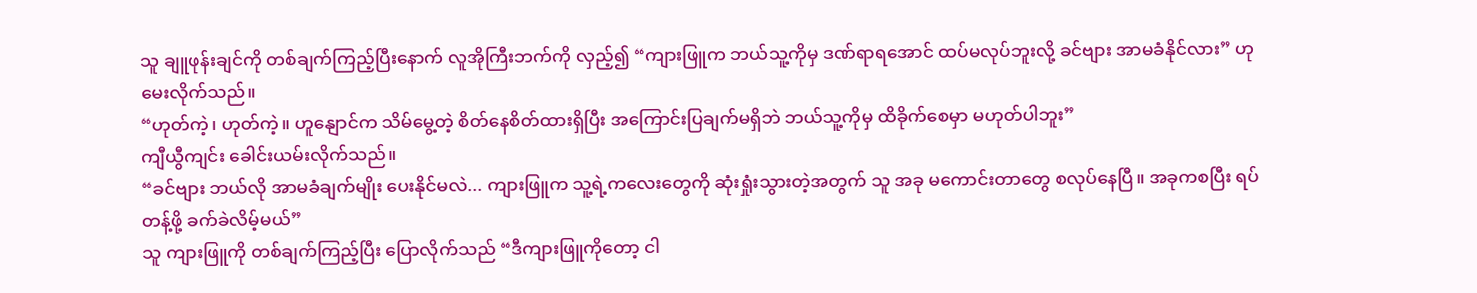သူ ချူဖုန်းချင်ကို တစ်ချက်ကြည့်ပြီးနောက် လူအိုကြီးဘက်ကို လှည့်၍ “ကျားဖြူက ဘယ်သူ့ကိုမှ ဒဏ်ရာရအောင် ထပ်မလုပ်ဘူးလို့ ခင်ဗျား အာမခံနိုင်လား” ဟု မေးလိုက်သည်။
“ဟုတ်ကဲ့၊ ဟုတ်ကဲ့။ ဟူနျောင်က သိမ်မွေ့တဲ့ စိတ်နေစိတ်ထားရှိပြီး အကြောင်းပြချက်မရှိဘဲ ဘယ်သူ့ကိုမှ ထိခိုက်စေမှာ မဟုတ်ပါဘူး”
ကျီယွီကျင်း ခေါင်းယမ်းလိုက်သည်။
“ခင်ဗျား ဘယ်လို အာမခံချက်မျိုး ပေးနိုင်မလဲ... ကျားဖြူက သူ့ရဲ့ကလေးတွေကို ဆုံးရှုံးသွားတဲ့အတွက် သူ အခု မကောင်းတာတွေ စလုပ်နေပြီ။ အခုကစပြီး ရပ်တန့်ဖို့ ခက်ခဲလိမ့်မယ်”
သူ ကျားဖြူကို တစ်ချက်ကြည့်ပြီး ပြောလိုက်သည် “ဒီကျားဖြူကိုတော့ ငါ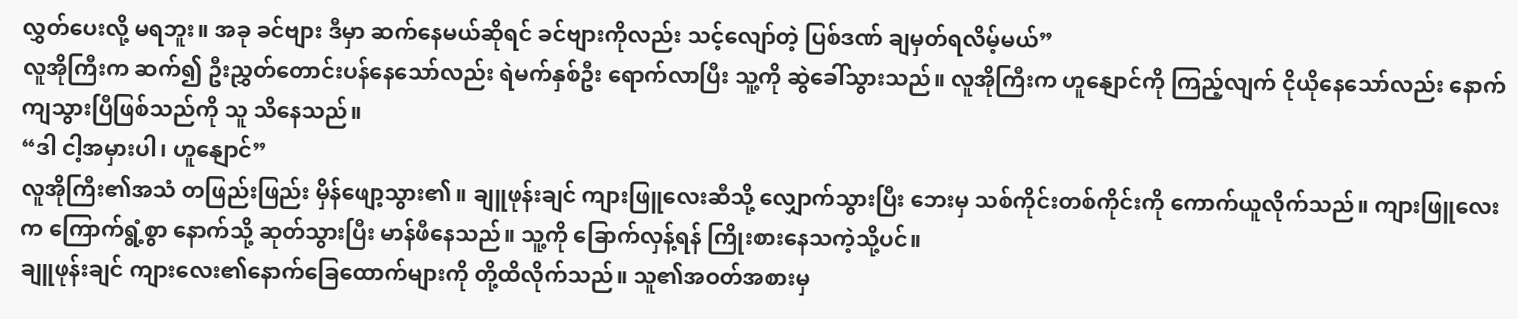လွှတ်ပေးလို့ မရဘူး။ အခု ခင်ဗျား ဒီမှာ ဆက်နေမယ်ဆိုရင် ခင်ဗျားကိုလည်း သင့်လျော်တဲ့ ပြစ်ဒဏ် ချမှတ်ရလိမ့်မယ်”
လူအိုကြီးက ဆက်၍ ဦးညွှတ်တောင်းပန်နေသော်လည်း ရဲမက်နှစ်ဦး ရောက်လာပြီး သူ့ကို ဆွဲခေါ်သွားသည်။ လူအိုကြီးက ဟူနျောင်ကို ကြည့်လျက် ငိုယိုနေသော်လည်း နောက်ကျသွားပြီဖြစ်သည်ကို သူ သိနေသည်။
“ဒါ ငါ့အမှားပါ၊ ဟူနျောင်”
လူအိုကြီး၏အသံ တဖြည်းဖြည်း မှိန်ဖျော့သွား၏။ ချူဖုန်းချင် ကျားဖြူလေးဆီသို့ လျှောက်သွားပြီး ဘေးမှ သစ်ကိုင်းတစ်ကိုင်းကို ကောက်ယူလိုက်သည်။ ကျားဖြူလေးက ကြောက်ရွံ့စွာ နောက်သို့ ဆုတ်သွားပြီး မာန်ဖီနေသည်။ သူ့ကို ခြောက်လှန့်ရန် ကြိုးစားနေသကဲ့သို့ပင်။
ချူဖုန်းချင် ကျားလေး၏နောက်ခြေထောက်များကို တို့ထိလိုက်သည်။ သူ၏အဝတ်အစားမှ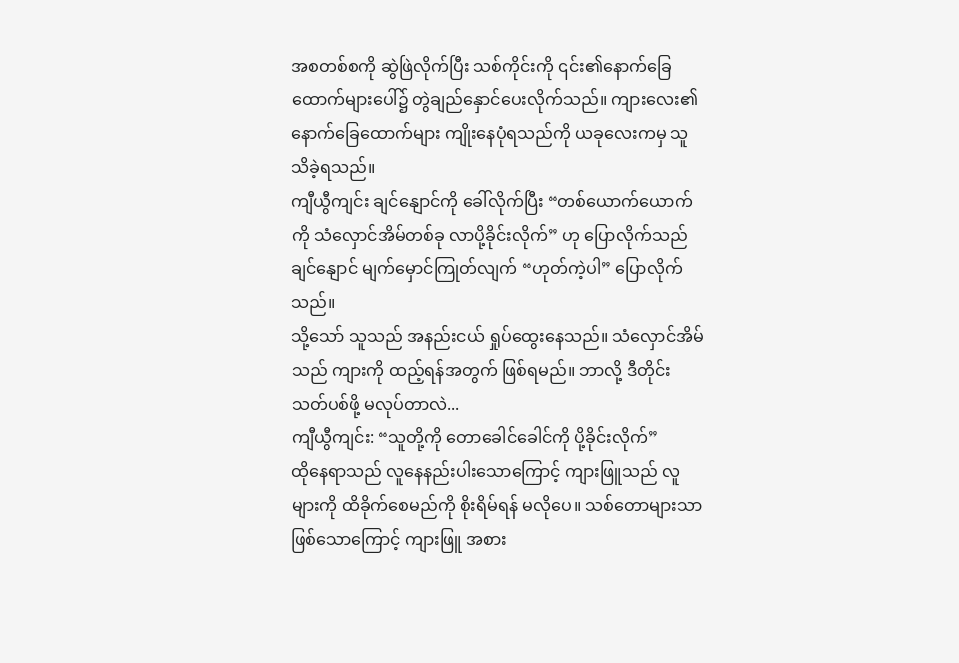အစတစ်စကို ဆွဲဖြဲလိုက်ပြီး သစ်ကိုင်းကို ၎င်း၏နောက်ခြေထောက်များပေါ်၌ တွဲချည်နှောင်ပေးလိုက်သည်။ ကျားလေး၏နောက်ခြေထောက်များ ကျိုးနေပုံရသည်ကို ယခုလေးကမှ သူ သိခဲ့ရသည်။
ကျီယွီကျင်း ချင်နျောင်ကို ခေါ်လိုက်ပြီး “တစ်ယောက်ယောက်ကို သံလှောင်အိမ်တစ်ခု လာပို့ခိုင်းလိုက်” ဟု ပြောလိုက်သည်
ချင်နျောင် မျက်မှောင်ကြုတ်လျက် “ဟုတ်ကဲ့ပါ” ပြောလိုက်သည်။
သို့သော် သူသည် အနည်းငယ် ရှုပ်ထွေးနေသည်။ သံလှောင်အိမ်သည် ကျားကို ထည့်ရန်အတွက် ဖြစ်ရမည်။ ဘာလို့ ဒီတိုင်း သတ်ပစ်ဖို့ မလုပ်တာလဲ...
ကျီယွီကျင်း: “သူတို့ကို တောခေါင်ခေါင်ကို ပို့ခိုင်းလိုက်”
ထိုနေရာသည် လူနေနည်းပါးသောကြောင့် ကျားဖြူသည် လူများကို ထိခိုက်စေမည်ကို စိုးရိမ်ရန် မလိုပေ။ သစ်တောများသာဖြစ်သောကြောင့် ကျားဖြူ အစား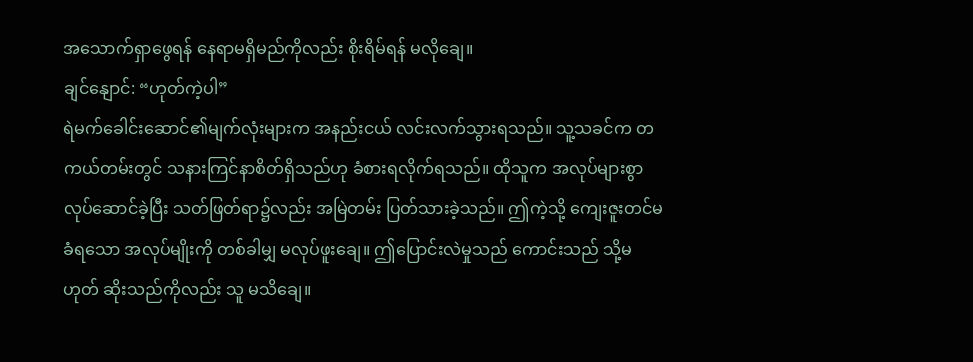အသောက်ရှာဖွေရန် နေရာမရှိမည်ကိုလည်း စိုးရိမ်ရန် မလိုချေ။
ချင်နျောင်: “ဟုတ်ကဲ့ပါ”
ရဲမက်ခေါင်းဆောင်၏မျက်လုံးများက အနည်းငယ် လင်းလက်သွားရသည်။ သူ့သခင်က တကယ်တမ်းတွင် သနားကြင်နာစိတ်ရှိသည်ဟု ခံစားရလိုက်ရသည်။ ထိုသူက အလုပ်များစွာ လုပ်ဆောင်ခဲ့ပြီး သတ်ဖြတ်ရာ၌လည်း အမြဲတမ်း ပြတ်သားခဲ့သည်။ ဤကဲ့သို့ ကျေးဇူးတင်မခံရသော အလုပ်မျိုးကို တစ်ခါမျှ မလုပ်ဖူးချေ။ ဤပြောင်းလဲမှုသည် ကောင်းသည် သို့မဟုတ် ဆိုးသည်ကိုလည်း သူ မသိချေ။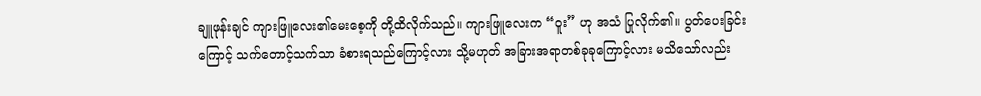ချူဖုန်းချင် ကျားဖြူလေး၏မေးစေ့ကို တို့ထိလိုက်သည်။ ကျားဖြူလေးက “ဝူး” ဟု အသံ ပြုလိုက်၏။ ပွတ်ပေးခြင်းကြောင့် သက်တောင့်သက်သာ ခံစားရသည်ကြောင့်လား သို့မဟုတ် အခြားအရာတစ်ခုခုကြောင့်လား မသိသော်လည်း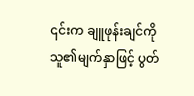၎င်းက ချူဖုန်းချင်ကို သူ၏မျက်နှာဖြင့် ပွတ်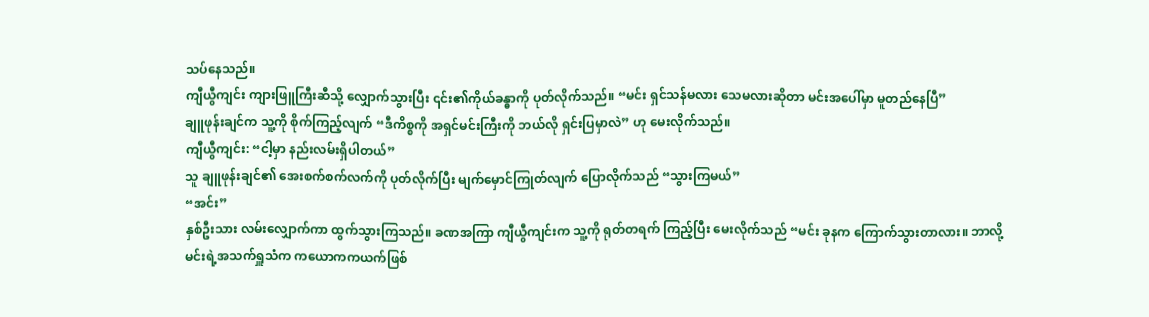သပ်နေသည်။
ကျီယွီကျင်း ကျားဖြူကြီးဆီသို့ လျှောက်သွားပြီး ၎င်း၏ကိုယ်ခန္ဓာကို ပုတ်လိုက်သည်။ “မင်း ရှင်သန်မလား သေမလားဆိုတာ မင်းအပေါ်မှာ မူတည်နေပြီ”
ချူဖုန်းချင်က သူ့ကို စိုက်ကြည့်လျက် “ဒီကိစ္စကို အရှင်မင်းကြီးကို ဘယ်လို ရှင်းပြမှာလဲ” ဟု မေးလိုက်သည်။
ကျီယွီကျင်း: “ငါ့မှာ နည်းလမ်းရှိပါတယ်”
သူ ချူဖုန်းချင်၏ အေးစက်စက်လက်ကို ပုတ်လိုက်ပြီး မျက်မှောင်ကြုတ်လျက် ပြောလိုက်သည် “သွားကြမယ်”
“အင်း”
နှစ်ဦးသား လမ်းလျှောက်ကာ ထွက်သွားကြသည်။ ခဏအကြာ ကျီယွီကျင်းက သူ့ကို ရုတ်တရက် ကြည့်ပြီး မေးလိုက်သည် “မင်း ခုနက ကြောက်သွားတာလား။ ဘာလို့ မင်းရဲ့အသက်ရှူသံက ကယောကကယက်ဖြစ်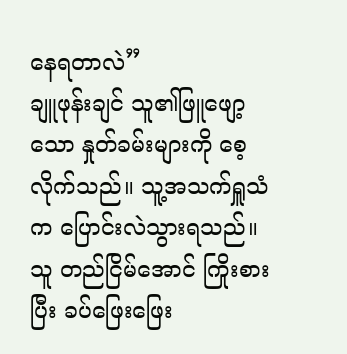နေရတာလဲ”
ချူဖုန်းချင် သူ၏ဖြူဖျော့သော နှုတ်ခမ်းများကို စေ့လိုက်သည်။ သူ့အသက်ရှူသံက ပြောင်းလဲသွားရသည်။ သူ တည်ငြိမ်အောင် ကြိုးစားပြီး ခပ်ဖြေးဖြေး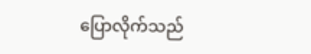ပြောလိုက်သည်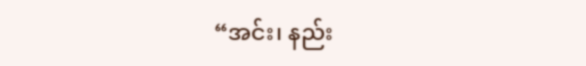“အင်း၊ နည်း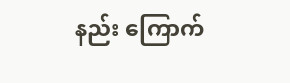နည်း ကြောက်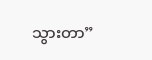သွားတာ”